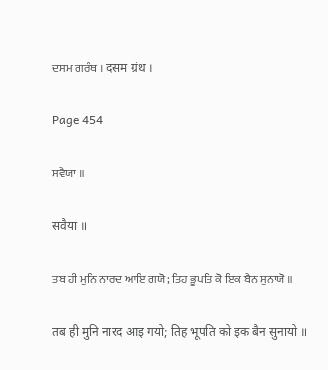ਦਸਮ ਗਰੰਥ । दसम ग्रंथ ।

Page 454

ਸਵੈਯਾ ॥

सवैया ॥

ਤਬ ਹੀ ਮੁਨਿ ਨਾਰਦ ਆਇ ਗਯੋ; ਤਿਹ ਭੂਪਤਿ ਕੋ ਇਕ ਬੈਨ ਸੁਨਾਯੋ ॥

तब ही मुनि नारद आइ गयो; तिह भूपति को इक बैन सुनायो ॥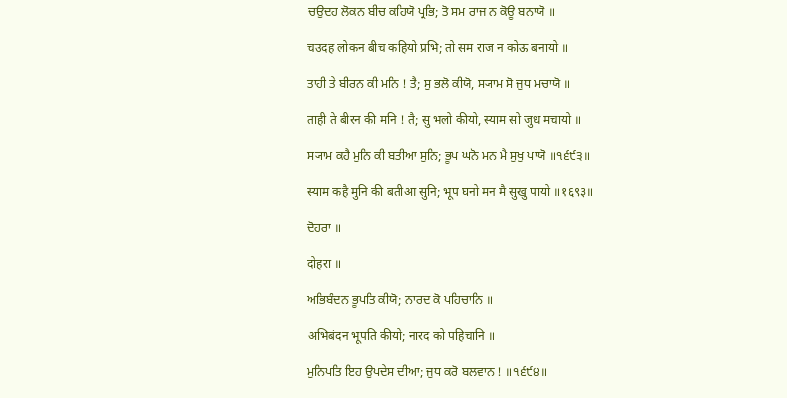ਚਉਦਹ ਲੋਕਨ ਬੀਚ ਕਹਿਯੋ ਪ੍ਰਭਿ; ਤੋ ਸਮ ਰਾਜ ਨ ਕੋਊ ਬਨਾਯੋ ॥

चउदह लोकन बीच कहियो प्रभि; तो सम राज न कोऊ बनायो ॥

ਤਾਹੀ ਤੇ ਬੀਰਨ ਕੀ ਮਨਿ ! ਤੈ; ਸੁ ਭਲੋ ਕੀਯੋ, ਸ੍ਯਾਮ ਸੋ ਜੁਧ ਮਚਾਯੋ ॥

ताही ते बीरन की मनि ! तै; सु भलो कीयो, स्याम सो जुध मचायो ॥

ਸ੍ਯਾਮ ਕਹੈ ਮੁਨਿ ਕੀ ਬਤੀਆ ਸੁਨਿ; ਭੂਪ ਘਨੋ ਮਨ ਮੈ ਸੁਖੁ ਪਾਯੋ ॥੧੬੯੩॥

स्याम कहै मुनि की बतीआ सुनि; भूप घनो मन मै सुखु पायो ॥१६९३॥

ਦੋਹਰਾ ॥

दोहरा ॥

ਅਭਿਬੰਦਨ ਭੂਪਤਿ ਕੀਯੋ; ਨਾਰਦ ਕੋ ਪਹਿਚਾਨਿ ॥

अभिबंदन भूपति कीयो; नारद को पहिचानि ॥

ਮੁਨਿਪਤਿ ਇਹ ਉਪਦੇਸ ਦੀਆ; ਜੁਧ ਕਰੋ ਬਲਵਾਨ ! ॥੧੬੯੪॥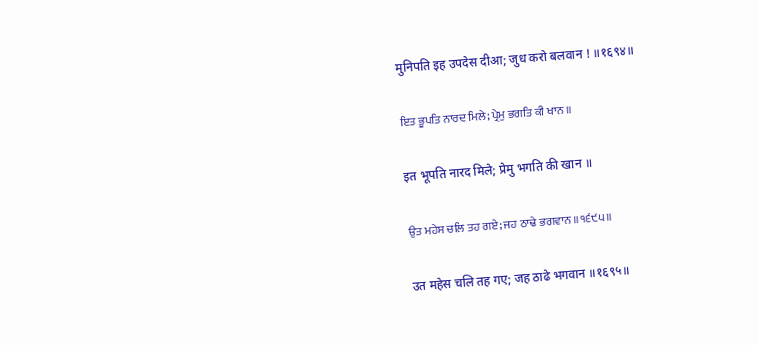मुनिपति इह उपदेस दीआ; जुध करो बलवान ! ॥१६९४॥

ਇਤ ਭੂਪਤਿ ਨਾਰਦ ਮਿਲੇ; ਪ੍ਰੇਮੁ ਭਗਤਿ ਕੀ ਖਾਨ ॥

इत भूपति नारद मिले; प्रेमु भगति की खान ॥

ਉਤ ਮਹੇਸ ਚਲਿ ਤਹ ਗਏ; ਜਹ ਠਾਢੇ ਭਗਵਾਨ ॥੧੬੯੫॥

उत महेस चलि तह गए; जह ठाढे भगवान ॥१६९५॥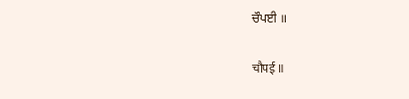ਚੌਪਈ ॥

चौपई ॥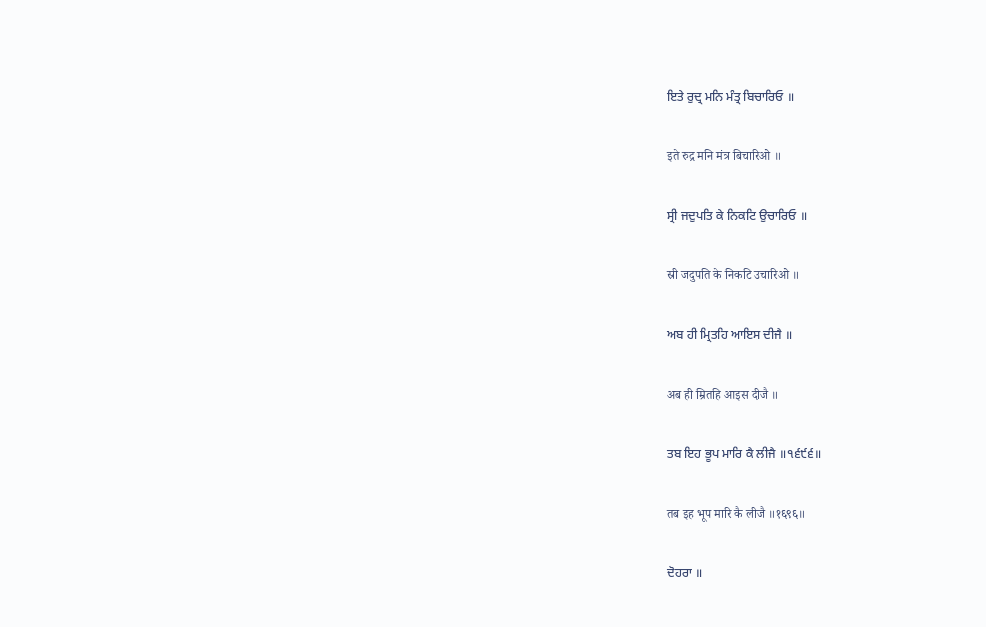ਇਤੇ ਰੁਦ੍ਰ ਮਨਿ ਮੰਤ੍ਰ ਬਿਚਾਰਿਓ ॥

इते रुद्र मनि मंत्र बिचारिओ ॥

ਸ੍ਰੀ ਜਦੁਪਤਿ ਕੇ ਨਿਕਟਿ ਉਚਾਰਿਓ ॥

स्री जदुपति के निकटि उचारिओ ॥

ਅਬ ਹੀ ਮ੍ਰਿਤਹਿ ਆਇਸ ਦੀਜੈ ॥

अब ही म्रितहि आइस दीजै ॥

ਤਬ ਇਹ ਭੂਪ ਮਾਰਿ ਕੈ ਲੀਜੈ ॥੧੬੯੬॥

तब इह भूप मारि कै लीजै ॥१६९६॥

ਦੋਹਰਾ ॥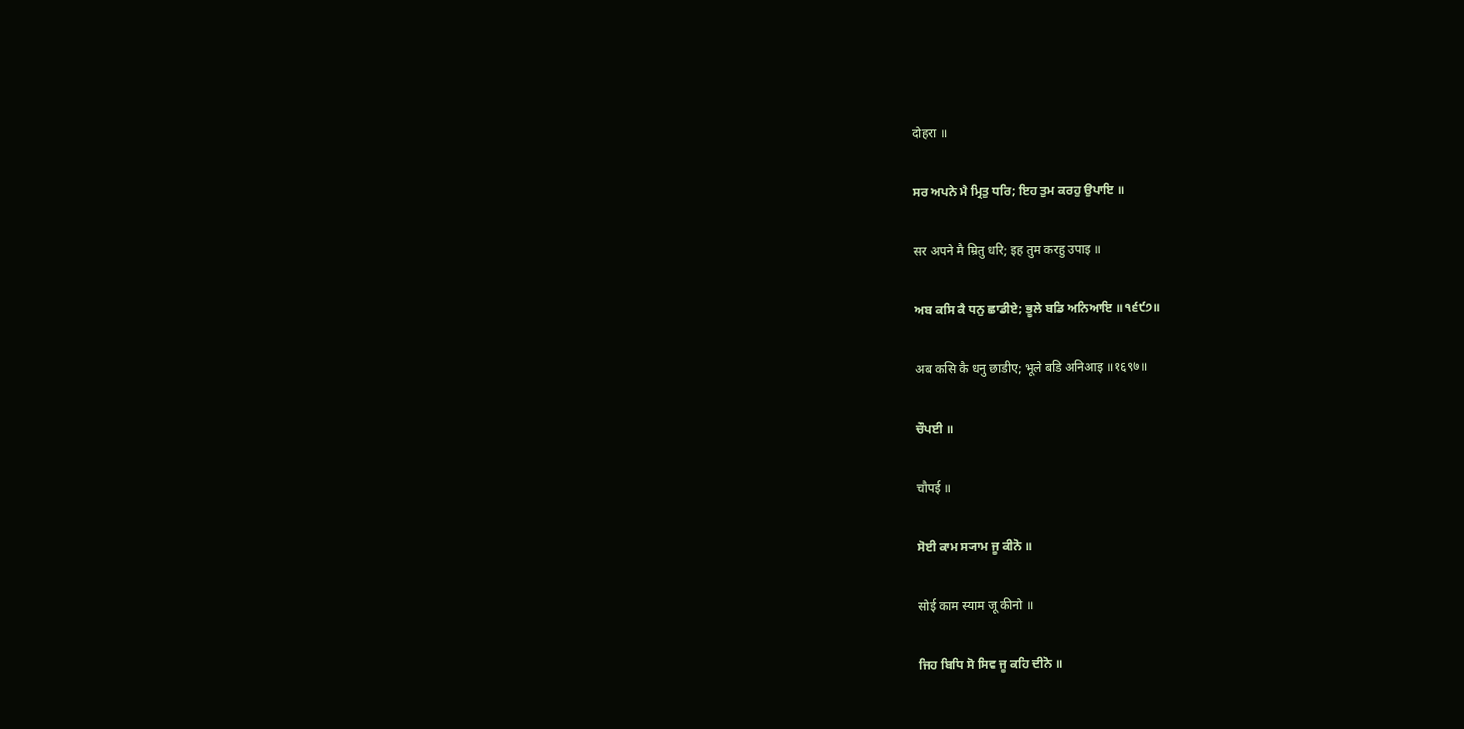दोहरा ॥

ਸਰ ਅਪਨੇ ਮੈ ਮ੍ਰਿਤੁ ਧਰਿ; ਇਹ ਤੁਮ ਕਰਹੁ ਉਪਾਇ ॥

सर अपने मै म्रितु धरि; इह तुम करहु उपाइ ॥

ਅਬ ਕਸਿ ਕੈ ਧਨੁ ਛਾਡੀਏ; ਭੂਲੇ ਬਡਿ ਅਨਿਆਇ ॥੧੬੯੭॥

अब कसि कै धनु छाडीए; भूले बडि अनिआइ ॥१६९७॥

ਚੌਪਈ ॥

चौपई ॥

ਸੋਈ ਕਾਮ ਸ੍ਯਾਮ ਜੂ ਕੀਨੋ ॥

सोई काम स्याम जू कीनो ॥

ਜਿਹ ਬਿਧਿ ਸੋ ਸਿਵ ਜੂ ਕਹਿ ਦੀਨੋ ॥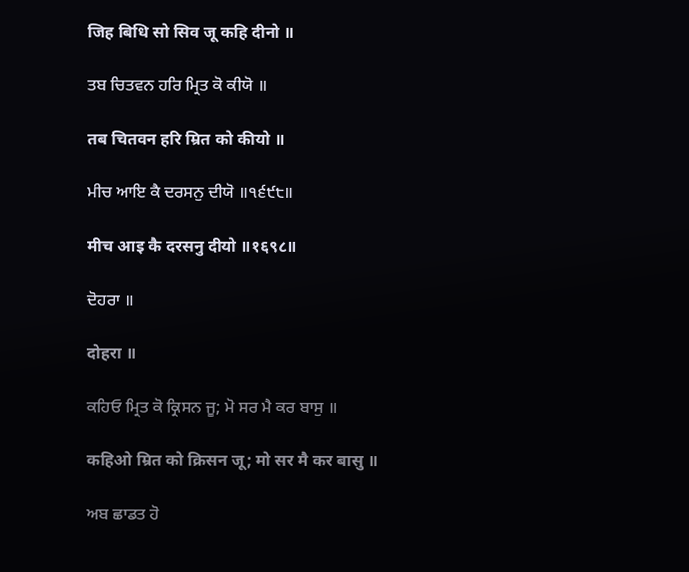जिह बिधि सो सिव जू कहि दीनो ॥

ਤਬ ਚਿਤਵਨ ਹਰਿ ਮ੍ਰਿਤ ਕੋ ਕੀਯੋ ॥

तब चितवन हरि म्रित को कीयो ॥

ਮੀਚ ਆਇ ਕੈ ਦਰਸਨੁ ਦੀਯੋ ॥੧੬੯੮॥

मीच आइ कै दरसनु दीयो ॥१६९८॥

ਦੋਹਰਾ ॥

दोहरा ॥

ਕਹਿਓ ਮ੍ਰਿਤ ਕੋ ਕ੍ਰਿਸਨ ਜੂ; ਮੋ ਸਰ ਮੈ ਕਰ ਬਾਸੁ ॥

कहिओ म्रित को क्रिसन जू; मो सर मै कर बासु ॥

ਅਬ ਛਾਡਤ ਹੋ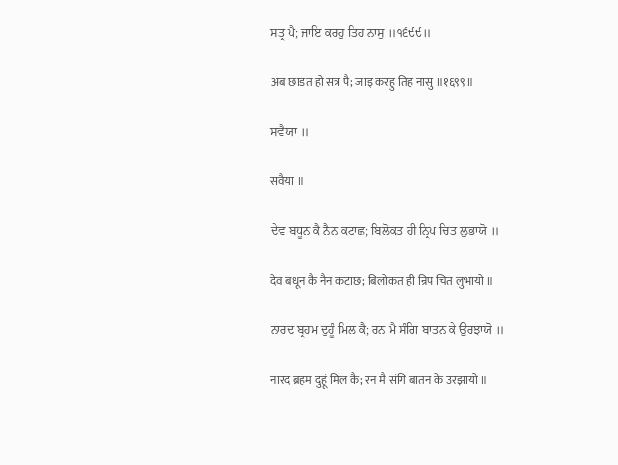ਸਤ੍ਰ ਪੈ; ਜਾਇ ਕਰਹੁ ਤਿਹ ਨਾਸੁ ॥੧੬੯੯॥

अब छाडत हो सत्र पै; जाइ करहु तिह नासु ॥१६९९॥

ਸਵੈਯਾ ॥

सवैया ॥

ਦੇਵ ਬਧੂਨ ਕੈ ਨੈਨ ਕਟਾਛ; ਬਿਲੋਕਤ ਹੀ ਨ੍ਰਿਪ ਚਿਤ ਲੁਭਾਯੋ ॥

देव बधून कै नैन कटाछ; बिलोकत ही न्रिप चित लुभायो ॥

ਨਾਰਦ ਬ੍ਰਹਮ ਦੁਹੂੰ ਮਿਲ ਕੈ; ਰਨ ਮੈ ਸੰਗਿ ਬਾਤਨ ਕੇ ਉਰਝਾਯੋ ॥

नारद ब्रहम दुहूं मिल कै; रन मै संगि बातन के उरझायो ॥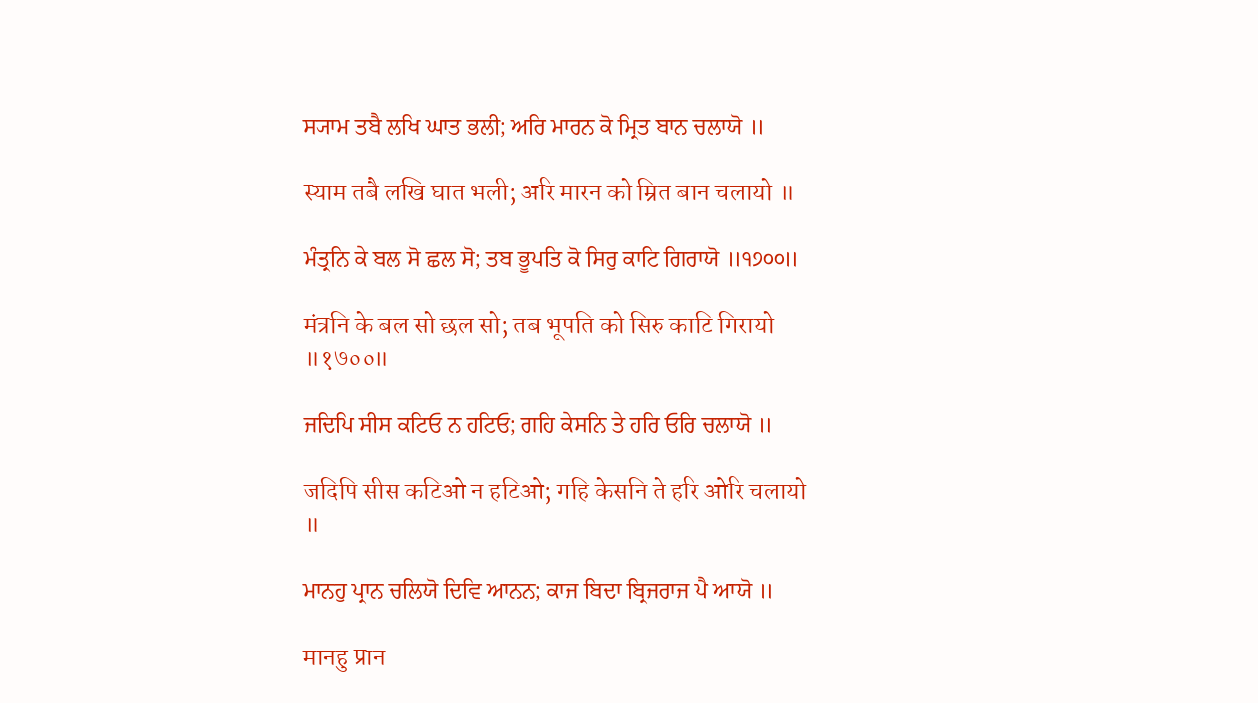ਸ੍ਯਾਮ ਤਬੈ ਲਖਿ ਘਾਤ ਭਲੀ; ਅਰਿ ਮਾਰਨ ਕੋ ਮ੍ਰਿਤ ਬਾਨ ਚਲਾਯੋ ॥

स्याम तबै लखि घात भली; अरि मारन को म्रित बान चलायो ॥

ਮੰਤ੍ਰਨਿ ਕੇ ਬਲ ਸੋ ਛਲ ਸੋ; ਤਬ ਭੂਪਤਿ ਕੋ ਸਿਰੁ ਕਾਟਿ ਗਿਰਾਯੋ ॥੧੭੦੦॥

मंत्रनि के बल सो छल सो; तब भूपति को सिरु काटि गिरायो ॥१७००॥

ਜਦਿਪਿ ਸੀਸ ਕਟਿਓ ਨ ਹਟਿਓ; ਗਹਿ ਕੇਸਨਿ ਤੇ ਹਰਿ ਓਰਿ ਚਲਾਯੋ ॥

जदिपि सीस कटिओ न हटिओ; गहि केसनि ते हरि ओरि चलायो ॥

ਮਾਨਹੁ ਪ੍ਰਾਨ ਚਲਿਯੋ ਦਿਵਿ ਆਨਨ; ਕਾਜ ਬਿਦਾ ਬ੍ਰਿਜਰਾਜ ਪੈ ਆਯੋ ॥

मानहु प्रान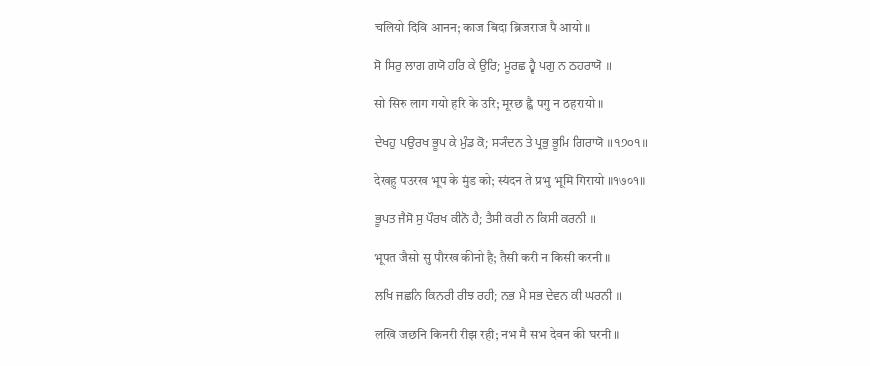चलियो दिवि आनन; काज बिदा ब्रिजराज पै आयो ॥

ਸੋ ਸਿਰੁ ਲਾਗ ਗਯੋ ਹਰਿ ਕੇ ਉਰਿ; ਮੂਰਛ ਹ੍ਵੈ ਪਗੁ ਨ ਠਹਰਾਯੋ ॥

सो सिरु लाग गयो हरि के उरि; मूरछ ह्वै पगु न ठहरायो ॥

ਦੇਖਹੁ ਪਉਰਖ ਭੂਪ ਕੇ ਮੁੰਡ ਕੋ; ਸ੍ਯੰਦਨ ਤੇ ਪ੍ਰਭੁ ਭੂਮਿ ਗਿਰਾਯੋ ॥੧੭੦੧॥

देखहु पउरख भूप के मुंड को; स्यंदन ते प्रभु भूमि गिरायो ॥१७०१॥

ਭੂਪਤ ਜੈਸੋ ਸੁ ਪੌਰਖ ਕੀਨੋ ਹੈ; ਤੈਸੀ ਕਰੀ ਨ ਕਿਸੀ ਕਰਨੀ ॥

भूपत जैसो सु पौरख कीनो है; तैसी करी न किसी करनी ॥

ਲਖਿ ਜਛਨਿ ਕਿਨਰੀ ਰੀਝ ਰਹੀ; ਨਭ ਮੈ ਸਭ ਦੇਵਨ ਕੀ ਘਰਨੀ ॥

लखि जछनि किनरी रीझ रही; नभ मै सभ देवन की घरनी ॥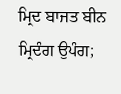ਮ੍ਰਿਦ ਬਾਜਤ ਬੀਨ ਮ੍ਰਿਦੰਗ ਉਪੰਗ;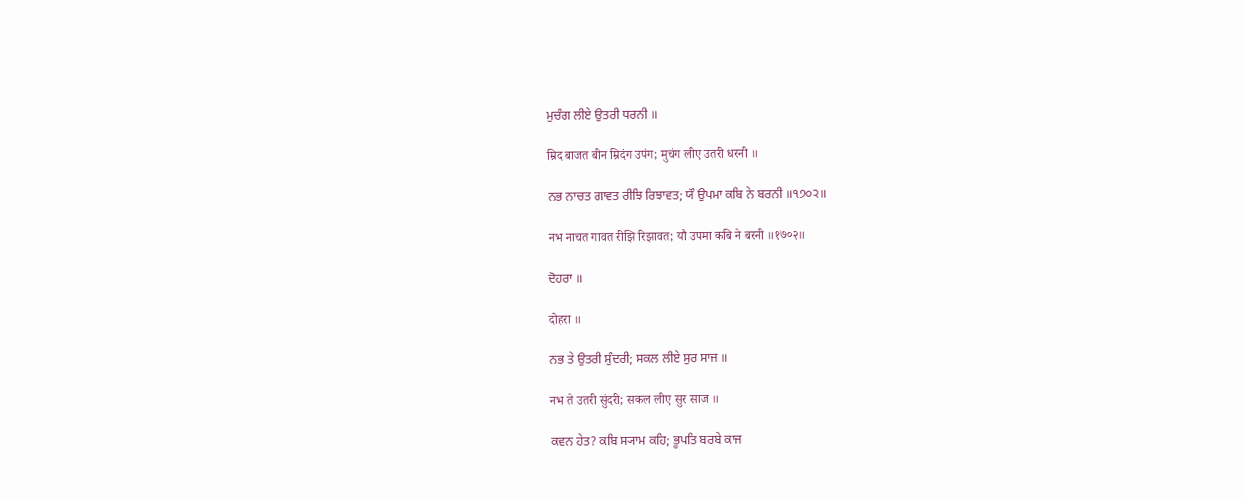ਮੁਚੰਗ ਲੀਏ ਉਤਰੀ ਧਰਨੀ ॥

म्रिद बाजत बीन म्रिदंग उपंग; मुचंग लीए उतरी धरनी ॥

ਨਭ ਨਾਚਤ ਗਾਵਤ ਰੀਝਿ ਰਿਝਾਵਤ; ਯੌ ਉਪਮਾ ਕਬਿ ਨੇ ਬਰਨੀ ॥੧੭੦੨॥

नभ नाचत गावत रीझि रिझावत; यौ उपमा कबि ने बरनी ॥१७०२॥

ਦੋਹਰਾ ॥

दोहरा ॥

ਨਭ ਤੇ ਉਤਰੀ ਸੁੰਦਰੀ; ਸਕਲ ਲੀਏ ਸੁਰ ਸਾਜ ॥

नभ ते उतरी सुंदरी; सकल लीए सुर साज ॥

ਕਵਨ ਹੇਤ? ਕਬਿ ਸ੍ਯਾਮ ਕਹਿ; ਭੂਪਤਿ ਬਰਬੇ ਕਾਜ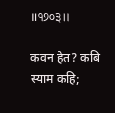॥੧੭੦੩॥

कवन हेत? कबि स्याम कहि;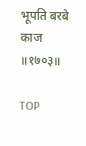भूपति बरबे काज ॥१७०३॥

TOP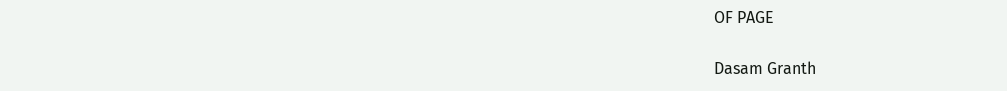OF PAGE

Dasam Granth